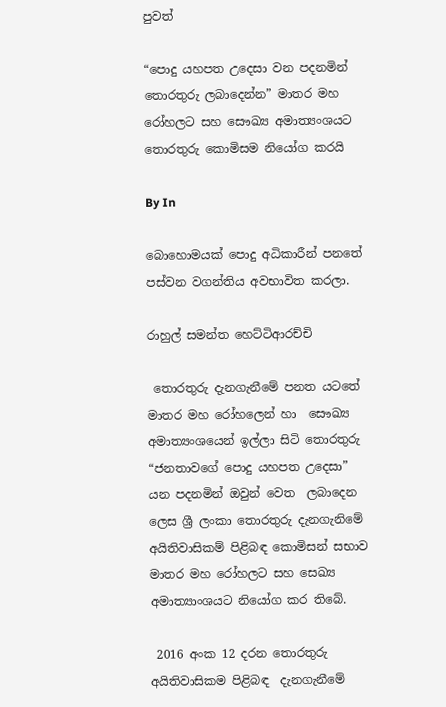පුවත්

“පොදු යහපත උදෙසා වන පදනමින් තොරතුරු ලබාදෙන්න” මාතර මහ රෝහලට සහ සෞඛ්‍ය අමාත්‍යංශයට තොරතුරු කොමිසම නියෝග කරයි

By In

බොහොමයක් පොදු අධිකාරීන් පනතේ පස්වන වගන්තිය අවභාවිත කරලා.

රාහුල් සමන්ත හෙට්ටිආරච්චි

 තොරතුරු දැනගැනීමේ පනත යටතේ මාතර මහ රෝහලෙන් හා  සෞඛ්‍ය අමාත්‍යංශයෙන් ඉල්ලා සිටි තොරතුරු “ජනතාවගේ පොදු යහපත උදෙසා” යන පදනමින් ඔවුන් වෙත  ලබාදෙන ලෙස ශ්‍රී ලංකා තොරතුරු දැනගැනිමේ අයිතිවාසිකම් පිළිබඳ කොමිසන් සභාව මාතර මහ රෝහලට සහ සෙඛ්‍ය අමාත්‍යාංශයට නියෝග කර තිබේ.

 2016 අංක 12 දරන තොරතුරු අයිතිවාසිකම පිළිබඳ  දැනගැනීමේ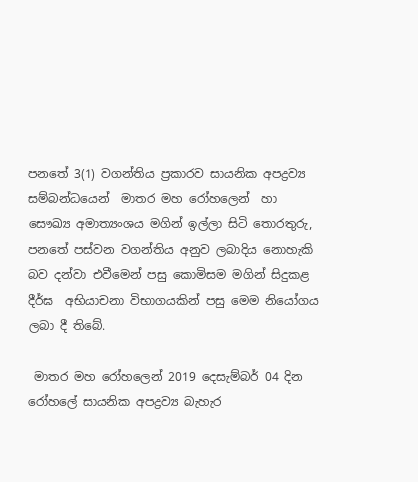පනතේ 3(1) වගන්තිය ප්‍රකාරව සායනික අපද්‍රව්‍ය සම්බන්ධයෙන්  මාතර මහ රෝහලෙන්  හා  සෞඛ්‍ය අමාත්‍යංශය මගින් ඉල්ලා සිටි තොරතුරු, පනතේ පස්වන වගන්තිය අනුව ලබාදිය නොහැකි බව දන්වා එවීමෙන් පසු කොමිසම මගින් සිදුකළ දීර්ඝ  අභියාචනා විභාගයකින් පසු මෙම නියෝගය  ලබා දී තිබේ.

 මාතර මහ රෝහලෙන් 2019 දෙසැම්බර් 04 දින රෝහලේ සායනික අපද්‍රව්‍ය බැහැර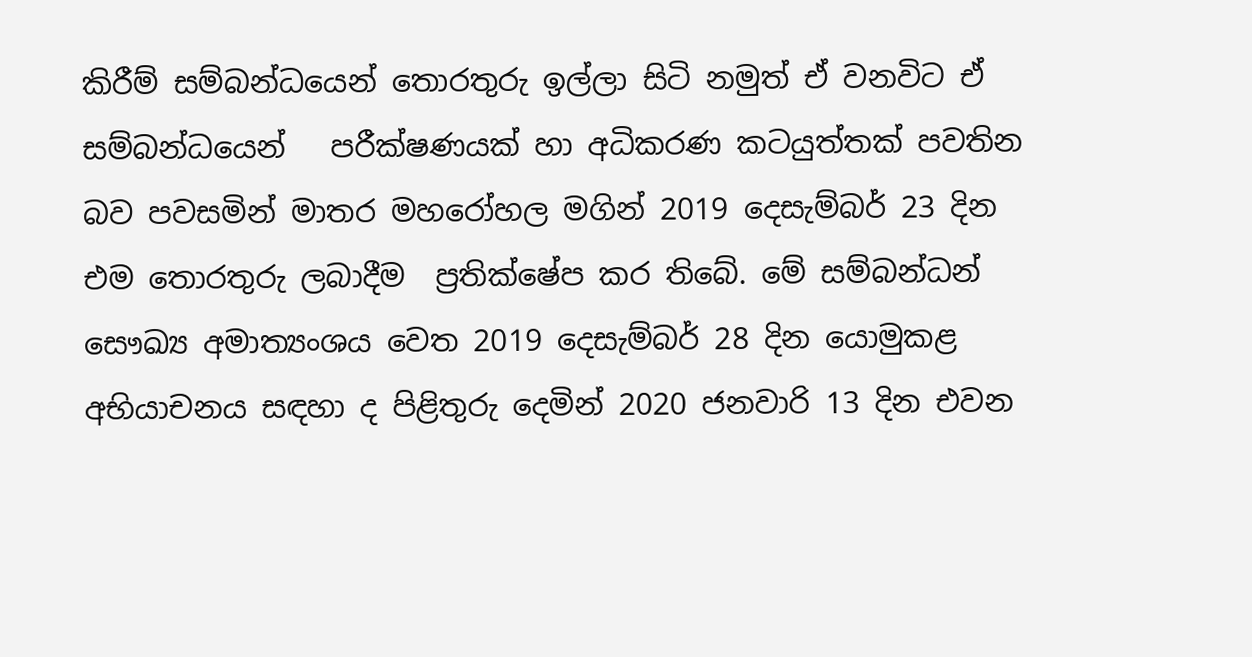කිරීම් සම්බන්ධයෙන් තොරතුරු ඉල්ලා සිටි නමුත් ඒ වනවිට ඒ සම්බන්ධයෙන්   පරීක්ෂණයක් හා අධිකරණ කටයුත්තක් පවතින බව පවසමින් මාතර මහරෝහල මගින් 2019 දෙසැම්බර් 23 දින  එම තොරතුරු ලබාදීම  ප්‍රතික්ෂේප කර තිබේ. මේ සම්බන්ධන් සෞඛ්‍ය අමාත්‍යංශය වෙත 2019 දෙසැම්බර් 28 දින යොමුකළ අභියාචනය සඳහා ද පිළිතුරු දෙමින් 2020 ජනවාරි 13 දින එවන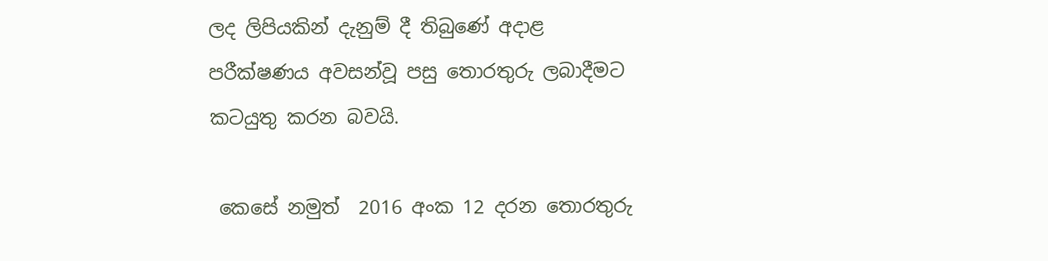ලද ලිපියකින් දැනුම් දී තිබුණේ අදාළ පරීක්ෂණය අවසන්වූ පසු තොරතුරු ලබාදීමට කටයුතු කරන බවයි.

 කෙසේ නමුත්  2016 අංක 12 දරන තොරතුරු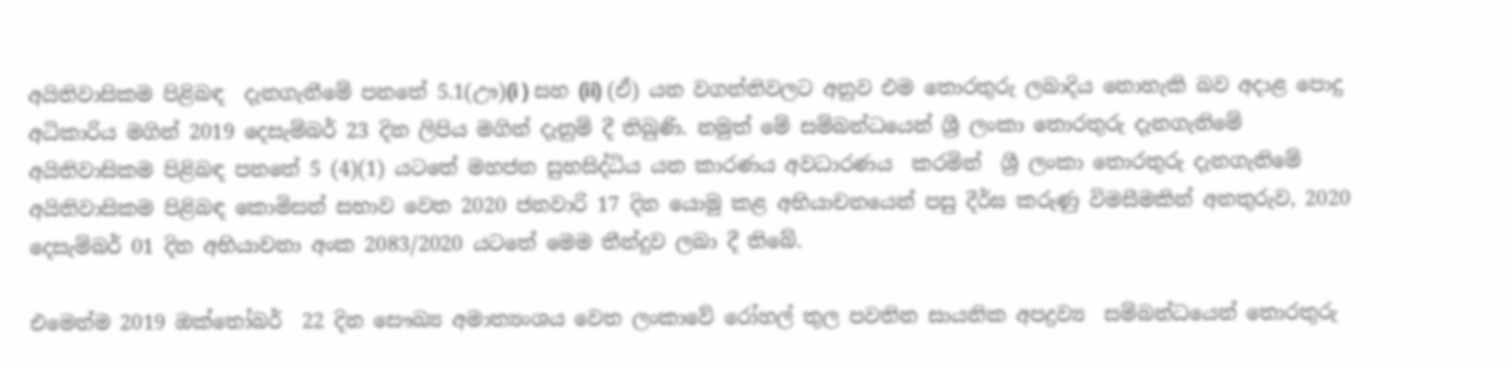අයිතිවාසිකම පිළිබඳ  දැනගැනීමේ පනතේ 5.1(ඌ)(i ) සහ (ii) (ඒ) යන වගන්තිවලට අනුව එම තොරතුරු ලබාදිය නොහැකි බව අදාළ පොදු අධිකාරිය මගින් 2019 දෙසැම්බර් 23 දින ලිපිය මගින් දැනුම් දී තිබුණි. නමුත් මේ සම්බන්ධයෙන් ශ්‍රී ලංකා තොරතුරු දැනගැනිමේ අයිතිවාසිකම පිළිබඳ පනතේ 5 (4)(1) යටතේ මහජන සුභසිද්ධිය යන කාරණය අවධාරණය  කරමින්  ශ්‍රී ලංකා තොරතුරු දැනගැනිමේ අයිතිවාසිකම පිළිබඳ කොමිසන් සභාව වෙත 2020 ජනවාරි 17 දින යොමු කළ අභියාචනයෙන් පසු දීර්ඝ කරුණු විමසීමකින් අනතුරුව, 2020 දෙසැම්බර් 01 දින අභියාචනා අංක 2083/2020 යටතේ මෙම තීන්දුව ලබා දී තිබේ.

එමෙන්ම 2019 ඔක්තෝබර්  22 දින සෞඛ්‍ය අමාත්‍යංශය වෙත ලංකාවේ රෝහල් තුල පවතින සායනික අපද්‍රව්‍ය  සම්බන්ධයෙන් තොරතුරු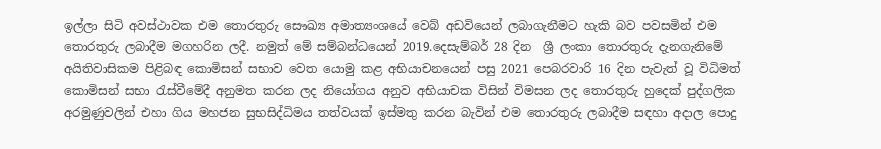ඉල්ලා සිටි අවස්ථාවක එම තොරතුරු සෞඛ්‍ය අමාත්‍යංශයේ වෙබ් අඩවියෙන් ලබාගැනීමට හැකි බව පවසමින් එම තොරතුරු ලබාදීම මගහරින ලදී. නමුත් මේ සම්බන්ධයෙන් 2019.දෙසැම්බර් 28 දින  ශ්‍රී ලංකා තොරතුරු දැනගැනිමේ අයිතිවාසිකම පිළිබඳ කොමිසන් සභාව වෙත යොමු කළ අභියාචනයෙන් පසු 2021 පෙබරවාරි 16 දින පැවැත් වූ විධිමත් කොමිසන් සභා රැස්වීමේදී අනුමත කරන ලද නියෝගය අනුව අභියාචක විසින් විමසන ලද තොරතුරු හුදෙක් පුද්ගලික අරමුණුවලින් එහා ගිය මහජන සුභසිද්ධිමය තත්වයක් ඉස්මතු කරන බැවින් එම තොරතුරු ලබාදීම සඳහා අදාල පොදු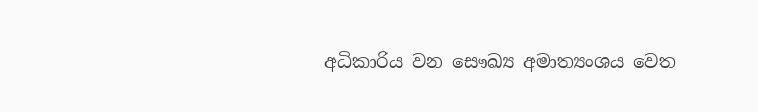අධිකාරිය වන සෞඛ්‍ය අමාත්‍යංශය වෙත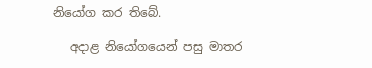නියෝග කර තිබේ.

   අදාළ නියෝගයෙන් පසු මාතර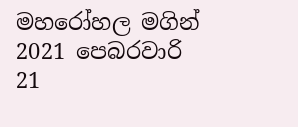මහරෝහල මගින් 2021 පෙබරවාරි 21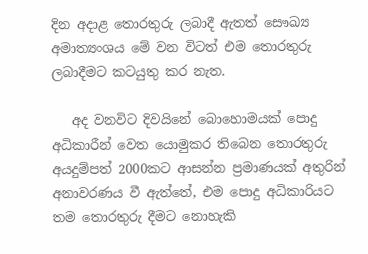දින අදාළ තොරතුරු ලබාදී ඇතත් සෞඛ්‍ය අමාත්‍යංශය මේ වන විටත් එම තොරතුරු ලබාදීමට කටයුතු කර නැත.

   අද වනවිට දිවයිනේ බොහොමයක් පොදු අධිකාරීන් වෙත යොමුකර තිබෙන තොරතුරු අයදුම්පත් 2000කට ආසන්න ප්‍රමාණයක් අතුරින්  අනාවරණය වී ඇත්තේ, එම පොදු අධිකාරියට  තම තොරතුරු දීමට නොහැකි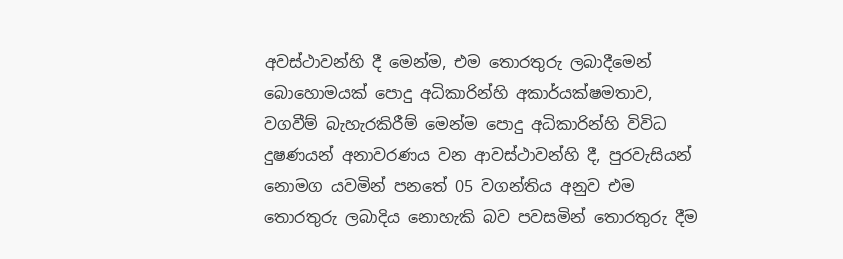අවස්ථාවන්හි දී මෙන්ම, එම තොරතුරු ලබාදීමෙන් බොහොමයක් පොදු අධිකාරින්හි අකාර්යක්ෂමතාව, වගවීම් බැහැරකිරීම් මෙන්ම පොදු අධිකාරින්හි විවිධ දුෂණයන් අනාවරණය වන ආවස්ථාවන්හි දී, පුරවැසියන් නොමග යවමින් පනතේ 05 වගන්තිය අනුව එම තොරතුරු ලබාදිය නොහැකි බව පවසමින් තොරතුරු දීම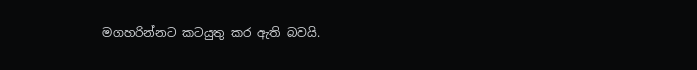මගහරින්නට කටයුතු කර ඇති බවයි.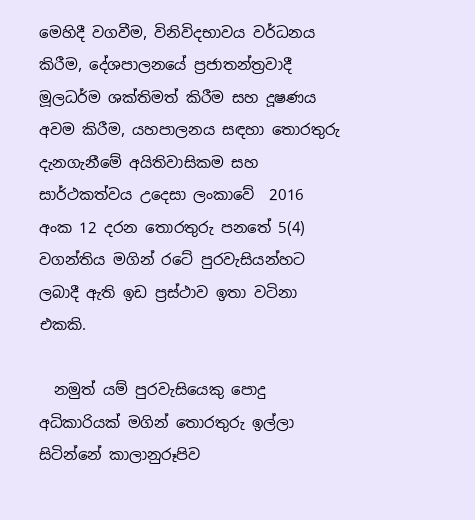මෙහිදී වගවීම, විනිවිදභාවය වර්ධනය කිරීම, දේශපාලනයේ ප්‍රජාතන්ත්‍රවාදී මූලධර්ම ශක්තිමත් කිරීම සහ දූෂණය අවම කිරීම, යහපාලනය සඳහා තොරතුරු දැනගැනීමේ අයිතිවාසිකම සහ සාර්ථකත්වය උදෙසා ලංකාවේ  2016 අංක 12 දරන තොරතුරු පනතේ 5(4) වගන්තිය මගින් රටේ පුරවැසියන්හට ලබාදී ඇති ඉඩ ප්‍රස්ථාව ඉතා වටිනා එකකි.

  නමුත් යම් පුරවැසියෙකු පොදු අධිකාරියක් මගින් තොරතුරු ඉල්ලා සිටින්නේ කාලානුරූපිව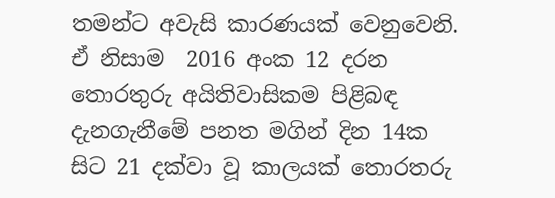තමන්ට අවැසි කාරණයක් වෙනුවෙනි. ඒ නිසාම  2016 අංක 12 දරන තොරතුරු අයිතිවාසිකම පිළිබඳ  දැනගැනීමේ පනත මගින් දින 14ක සිට 21 දක්වා වූ කාලයක් තොරතරු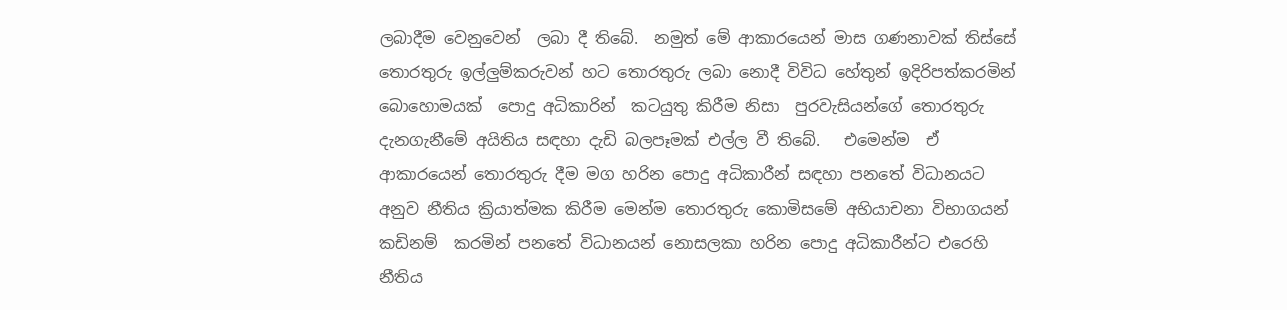ලබාදීම වෙනුවෙන්  ලබා දී තිබේ.  නමුත් මේ ආකාරයෙන් මාස ගණනාවක් තිස්සේ තොරතුරු ඉල්ලුම්කරුවන් හට තොරතුරු ලබා නොදී විවිධ හේතුන් ඉදිරිපත්කරමින් බොහොමයක්  පොදු අධිකාරින්  කටයුතු කිරීම නිසා  පුරවැසියන්ගේ තොරතුරු දැනගැනීමේ අයිතිය සඳහා දැඩි බලපෑමක් එල්ල වී තිබේ.   එමෙන්ම  ඒ ආකාරයෙන් තොරතුරු දීම මග හරින පොදු අධිකාරීන් සඳහා පනතේ විධානයට අනුව නීතිය ක්‍රියාත්මක කිරීම මෙන්ම තොරතුරු කොමිසමේ අභියාචනා විභාගයන් කඩිනම්  කරමින් පනතේ විධානයන් නොසලකා හරින පොදු අධිකාරීන්ට එරෙහි නීතිය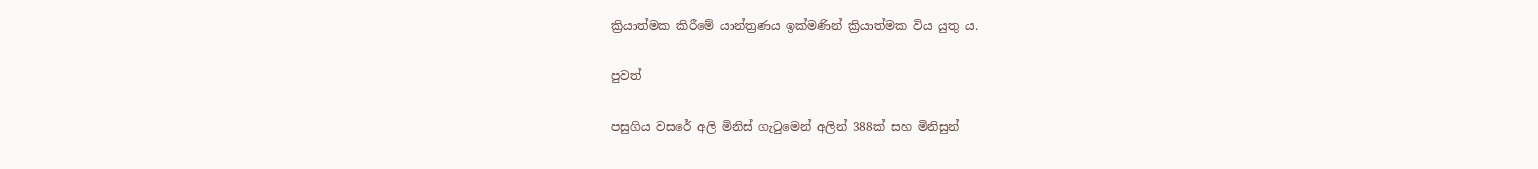ක්‍රියාත්මක කිරීමේ යාන්ත්‍රණය ඉක්මණින් ක්‍රියාත්මක විය යුතු ය.

පුවත්

පසුගිය වසරේ අලි මිනිස් ගැටුමෙන් අලින් 388ක් සහ මිනිසුන්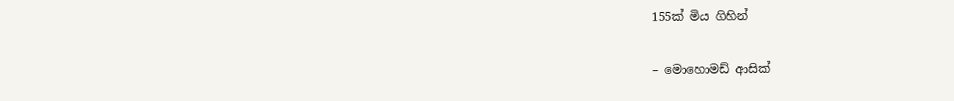155ක් මිය ගිහින්

– මොහොමඩ් ආසික්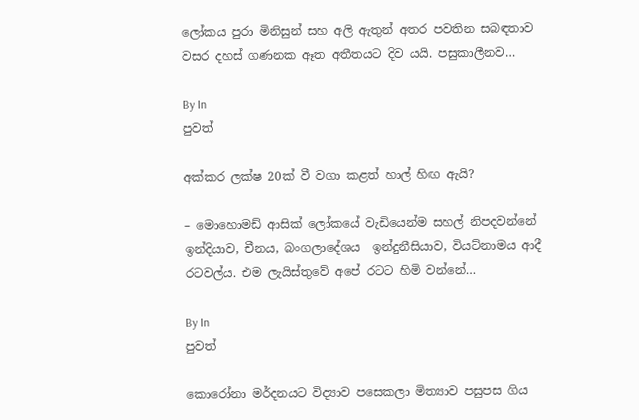ලෝකය පුරා මිනිසුන් සහ අලි ඇතුන් අතර පවතින සබඳතාව වසර දහස් ගණනක ඈත අතීතයට දිව යයි. පසුකාලීනව…

By In
පුවත්

අක්කර ලක්ෂ 20ක් වී වගා කළත් හාල් හිඟ ඇයි?

– මොහොමඩ් ආසික් ලෝකයේ වැඩියෙන්ම සහල් නිපදවන්නේ ඉන්දියාව, චීනය, බංගලාදේශය  ඉන්දුනීසියාව, වියට්නාමය ආදී රටවල්ය. එම ලැයිස්තුවේ අපේ රටට හිමි වන්නේ…

By In
පුවත්

කොරෝනා මර්දනයට විද්‍යාව පසෙකලා මිත්‍යාව පසුපස ගිය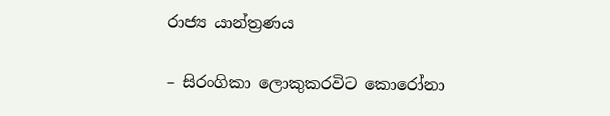රාජ්‍ය යාන්ත්‍රණය

– සිරංගිකා ලොකුකරවිට කොරෝනා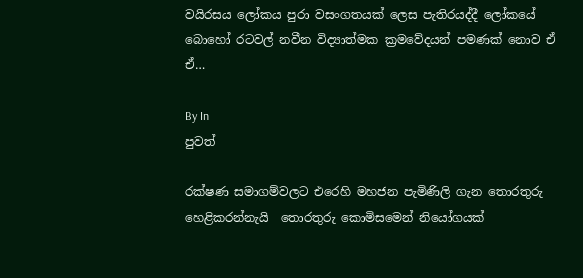වයිරසය ලෝකය පුරා වසංගතයක් ලෙස පැතිරයද්දී ලෝකයේ බොහෝ රටවල් නවීන විද්‍යාත්මක ක්‍රමවේදයන් පමණක් නොව ඒ ඒ…

By In
පුවත්

රක්ෂණ සමාගම්වලට එරෙහි මහජන පැමිණිලි ගැන තොරතුරු හෙළිකරන්නැයි  තොරතුරු කොමිසමෙන් නියෝගයක්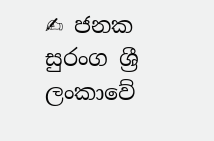✍ ජනක සුරංග ශ්‍රී ලංකාවේ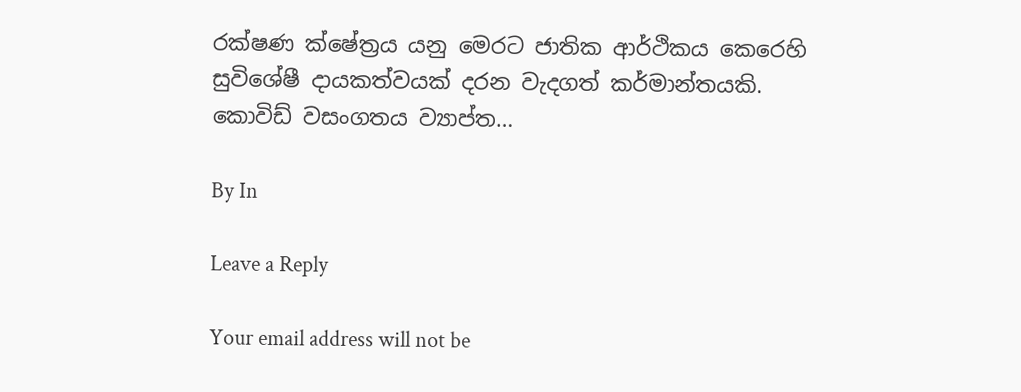රක්ෂණ ක්ෂේත්‍රය යනු මෙරට ජාතික ආර්ථිකය කෙරෙහි සුවිශේෂී දායකත්වයක් දරන වැදගත් කර්මාන්තයකි. කොවිඩ් වසංගතය ව්‍යාප්ත…

By In

Leave a Reply

Your email address will not be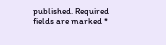published. Required fields are marked *